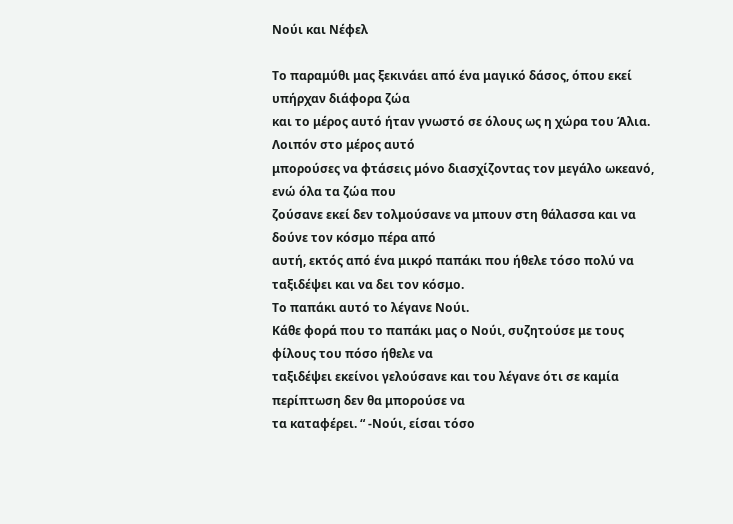Νούι και Νέφελ

Το παραμύθι μας ξεκινάει από ένα μαγικό δάσος, όπου εκεί υπήρχαν διάφορα ζώα
και το μέρος αυτό ήταν γνωστό σε όλους ως η χώρα του Άλια. Λοιπόν στο μέρος αυτό
μπορούσες να φτάσεις μόνο διασχίζοντας τον μεγάλο ωκεανό, ενώ όλα τα ζώα που
ζούσανε εκεί δεν τολμούσανε να μπουν στη θάλασσα και να δούνε τον κόσμο πέρα από
αυτή, εκτός από ένα μικρό παπάκι που ήθελε τόσο πολύ να ταξιδέψει και να δει τον κόσμο.
Το παπάκι αυτό το λέγανε Νούι.
Κάθε φορά που το παπάκι μας ο Νούι, συζητούσε με τους φίλους του πόσο ήθελε να
ταξιδέψει εκείνοι γελούσανε και του λέγανε ότι σε καμία περίπτωση δεν θα μπορούσε να
τα καταφέρει. “ -Νούι, είσαι τόσο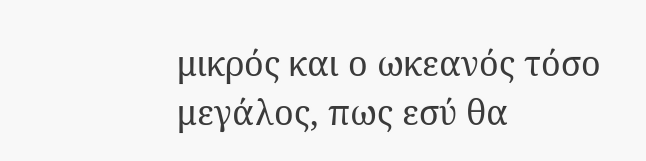μικρός και ο ωκεανός τόσο μεγάλος, πως εσύ θα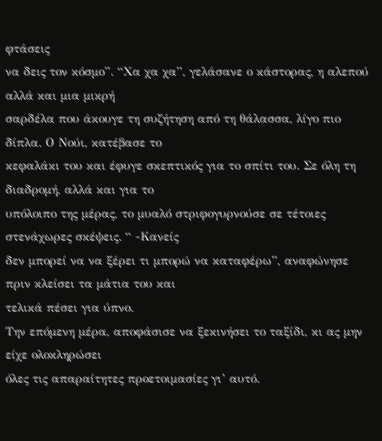φτάσεις
να δεις τον κόσμο”. “Χα χα χα”, γελάσανε ο κάστορας, η αλεπού αλλά και μια μικρή
σαρδέλα που άκουγε τη συζήτηση από τη θάλασσα, λίγο πιο δίπλα. Ο Νούι, κατέβασε το
κεφαλάκι του και έφυγε σκεπτικός για το σπίτι του. Σε όλη τη διαδρομή, αλλά και για το
υπόλοιπο της μέρας, το μυαλό στριφογυρνούσε σε τέτοιες στενάχωρες σκέψεις. “ -Κανείς
δεν μπορεί να να ξέρει τι μπορώ να καταφέρω”, αναφώνησε πριν κλείσει τα μάτια του και
τελικά πέσει για ύπνο.
Την επόμενη μέρα, αποφάσισε να ξεκινήσει το ταξίδι, κι ας μην είχε ολοκληρώσει
όλες τις απαραίτητες προετοιμασίες γι’ αυτό.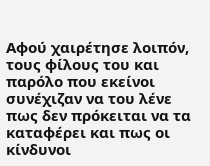Αφού χαιρέτησε λοιπόν, τους φίλους του και
παρόλο που εκείνοι συνέχιζαν να του λένε πως δεν πρόκειται να τα καταφέρει και πως οι
κίνδυνοι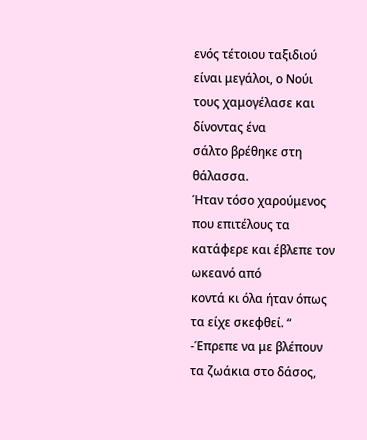ενός τέτοιου ταξιδιού είναι μεγάλοι, ο Νούι τους χαμογέλασε και δίνοντας ένα
σάλτο βρέθηκε στη θάλασσα.
Ήταν τόσο χαρούμενος που επιτέλους τα κατάφερε και έβλεπε τον ωκεανό από
κοντά κι όλα ήταν όπως τα είχε σκεφθεί. “ -Έπρεπε να με βλέπουν τα ζωάκια στο δάσος,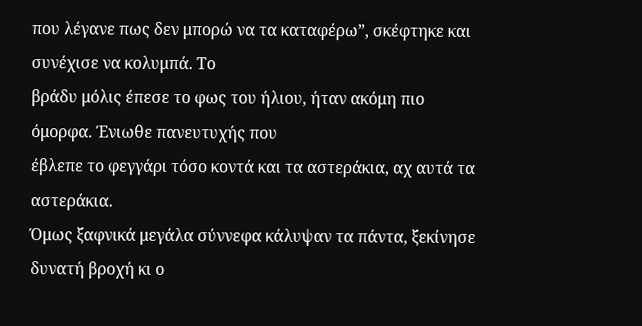που λέγανε πως δεν μπορώ να τα καταφέρω”, σκέφτηκε και συνέχισε να κολυμπά. Το
βράδυ μόλις έπεσε το φως του ήλιου, ήταν ακόμη πιο όμορφα. Ένιωθε πανευτυχής που
έβλεπε το φεγγάρι τόσο κοντά και τα αστεράκια, αχ αυτά τα αστεράκια.
Όμως ξαφνικά μεγάλα σύννεφα κάλυψαν τα πάντα, ξεκίνησε δυνατή βροχή κι ο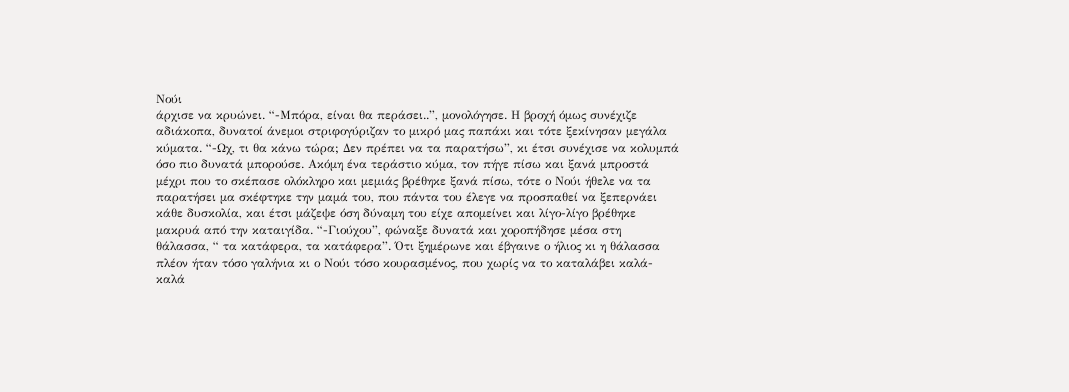Νούι
άρχισε να κρυώνει. “-Μπόρα, είναι θα περάσει..”, μονολόγησε. Η βροχή όμως συνέχιζε
αδιάκοπα, δυνατοί άνεμοι στριφογύριζαν το μικρό μας παπάκι και τότε ξεκίνησαν μεγάλα
κύματα. “-Ωχ, τι θα κάνω τώρα; Δεν πρέπει να τα παρατήσω”, κι έτσι συνέχισε να κολυμπά
όσο πιο δυνατά μπορούσε. Ακόμη ένα τεράστιο κύμα, τον πήγε πίσω και ξανά μπροστά
μέχρι που το σκέπασε ολόκληρο και μεμιάς βρέθηκε ξανά πίσω, τότε ο Νούι ήθελε να τα
παρατήσει μα σκέφτηκε την μαμά του, που πάντα του έλεγε να προσπαθεί να ξεπερνάει
κάθε δυσκολία, και έτσι μάζεψε όση δύναμη του είχε απομείνει και λίγο-λίγο βρέθηκε
μακρυά από την καταιγίδα. “-Γιούχου”, φώναξε δυνατά και χοροπήδησε μέσα στη
θάλασσα, “ τα κατάφερα, τα κατάφερα”. Ότι ξημέρωνε και έβγαινε ο ήλιος κι η θάλασσα
πλέον ήταν τόσο γαλήνια κι ο Νούι τόσο κουρασμένος, που χωρίς να το καταλάβει καλά-
καλά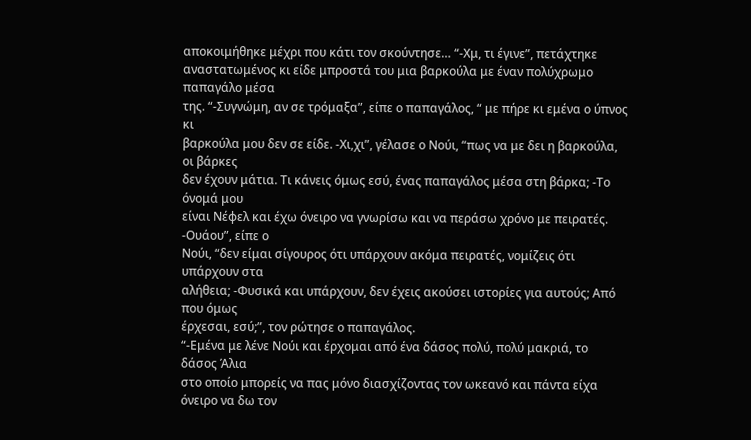αποκοιμήθηκε μέχρι που κάτι τον σκούντησε… “-Χμ, τι έγινε”, πετάχτηκε
αναστατωμένος κι είδε μπροστά του μια βαρκούλα με έναν πολύχρωμο παπαγάλο μέσα
της. “-Συγνώμη, αν σε τρόμαξα”, είπε ο παπαγάλος, “ με πήρε κι εμένα ο ύπνος κι
βαρκούλα μου δεν σε είδε. -Χι,χι”, γέλασε ο Νούι, “πως να με δει η βαρκούλα, οι βάρκες
δεν έχουν μάτια. Τι κάνεις όμως εσύ, ένας παπαγάλος μέσα στη βάρκα; -Το όνομά μου
είναι Νέφελ και έχω όνειρο να γνωρίσω και να περάσω χρόνο με πειρατές. -Ουάου”, είπε ο
Νούι, “δεν είμαι σίγουρος ότι υπάρχουν ακόμα πειρατές, νομίζεις ότι υπάρχουν στα
αλήθεια; -Φυσικά και υπάρχουν, δεν έχεις ακούσει ιστορίες για αυτούς; Από που όμως
έρχεσαι, εσύ;”, τον ρώτησε ο παπαγάλος.
“-Εμένα με λένε Νούι και έρχομαι από ένα δάσος πολύ, πολύ μακριά, το δάσος Άλια
στο οποίο μπορείς να πας μόνο διασχίζοντας τον ωκεανό και πάντα είχα όνειρο να δω τον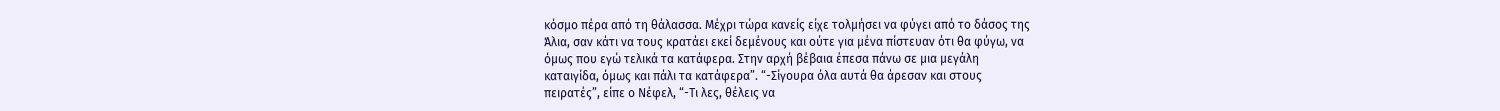κόσμο πέρα από τη θάλασσα. Μέχρι τώρα κανείς είχε τολμήσει να φύγει από το δάσος της
Άλια, σαν κάτι να τους κρατάει εκεί δεμένους και ούτε για μένα πίστευαν ότι θα φύγω, να
όμως που εγώ τελικά τα κατάφερα. Στην αρχή βέβαια έπεσα πάνω σε μια μεγάλη
καταιγίδα, όμως και πάλι τα κατάφερα”. “-Σίγουρα όλα αυτά θα άρεσαν και στους
πειρατές”, είπε ο Νέφελ, “-Τι λες, θέλεις να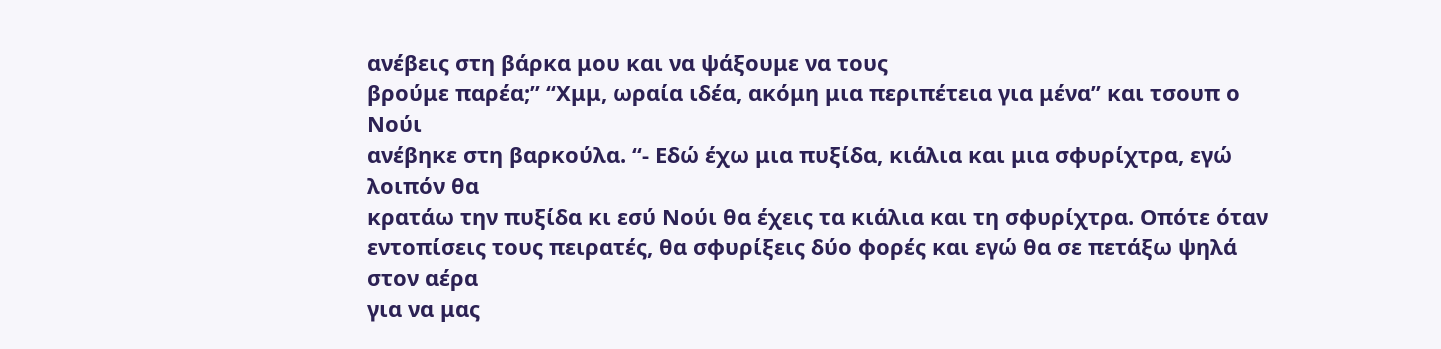ανέβεις στη βάρκα μου και να ψάξουμε να τους
βρούμε παρέα;” “Χμμ, ωραία ιδέα, ακόμη μια περιπέτεια για μένα” και τσουπ ο Νούι
ανέβηκε στη βαρκούλα. “- Εδώ έχω μια πυξίδα, κιάλια και μια σφυρίχτρα, εγώ λοιπόν θα
κρατάω την πυξίδα κι εσύ Νούι θα έχεις τα κιάλια και τη σφυρίχτρα. Οπότε όταν
εντοπίσεις τους πειρατές, θα σφυρίξεις δύο φορές και εγώ θα σε πετάξω ψηλά στον αέρα
για να μας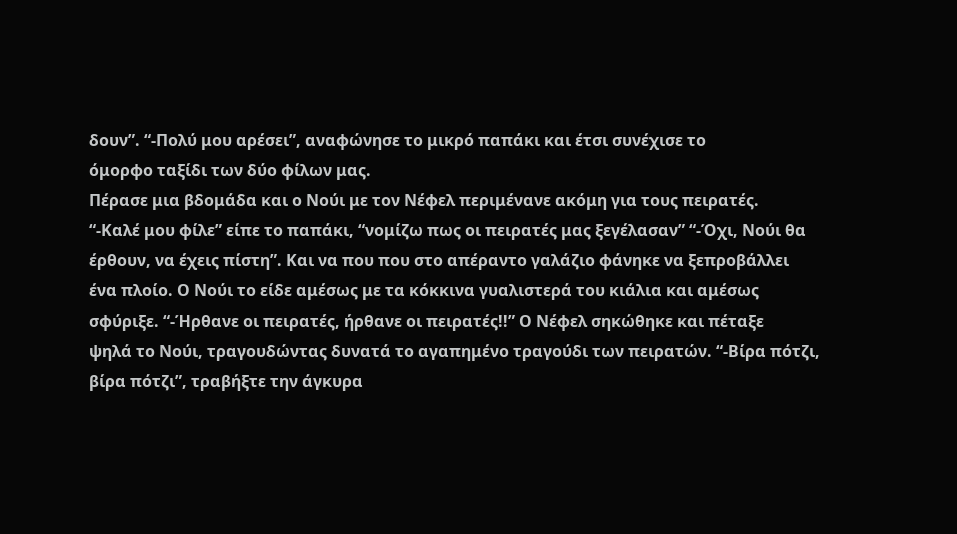δουν”. “-Πολύ μου αρέσει”, αναφώνησε το μικρό παπάκι και έτσι συνέχισε το
όμορφο ταξίδι των δύο φίλων μας.
Πέρασε μια βδομάδα και ο Νούι με τον Νέφελ περιμένανε ακόμη για τους πειρατές.
“-Καλέ μου φίλε” είπε το παπάκι, “νομίζω πως οι πειρατές μας ξεγέλασαν” “-Όχι, Νούι θα
έρθουν, να έχεις πίστη”. Και να που που στο απέραντο γαλάζιο φάνηκε να ξεπροβάλλει
ένα πλοίο. Ο Νούι το είδε αμέσως με τα κόκκινα γυαλιστερά του κιάλια και αμέσως
σφύριξε. “-Ήρθανε οι πειρατές, ήρθανε οι πειρατές!!” Ο Νέφελ σηκώθηκε και πέταξε
ψηλά το Νούι, τραγουδώντας δυνατά το αγαπημένο τραγούδι των πειρατών. “-Βίρα πότζι,
βίρα πότζι”, τραβήξτε την άγκυρα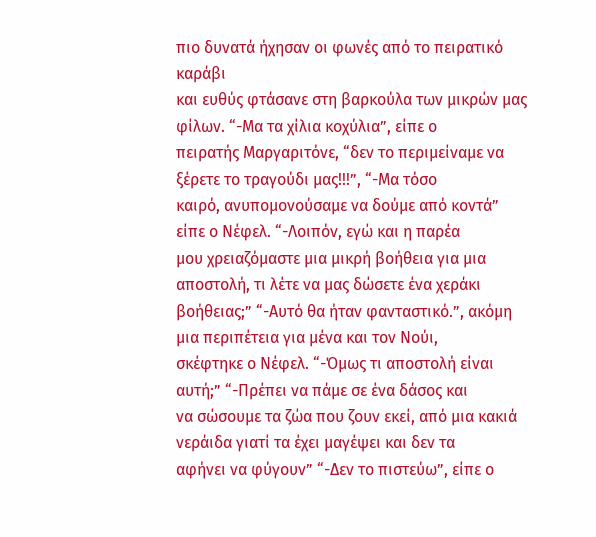πιο δυνατά ήχησαν οι φωνές από το πειρατικό καράβι
και ευθύς φτάσανε στη βαρκούλα των μικρών μας φίλων. “-Μα τα χίλια κοχύλια”, είπε ο
πειρατής Μαργαριτόνε, “δεν το περιμείναμε να ξέρετε το τραγούδι μας!!!”, “-Μα τόσο
καιρό, ανυπομονούσαμε να δούμε από κοντά” είπε ο Νέφελ. “-Λοιπόν, εγώ και η παρέα
μου χρειαζόμαστε μια μικρή βοήθεια για μια αποστολή, τι λέτε να μας δώσετε ένα χεράκι
βοήθειας;” “-Αυτό θα ήταν φανταστικό.”, ακόμη μια περιπέτεια για μένα και τον Νούι,
σκέφτηκε ο Νέφελ. “-Όμως τι αποστολή είναι αυτή;” “-Πρέπει να πάμε σε ένα δάσος και
να σώσουμε τα ζώα που ζουν εκεί, από μια κακιά νεράιδα γιατί τα έχει μαγέψει και δεν τα
αφήνει να φύγουν” “-Δεν το πιστεύω”, είπε ο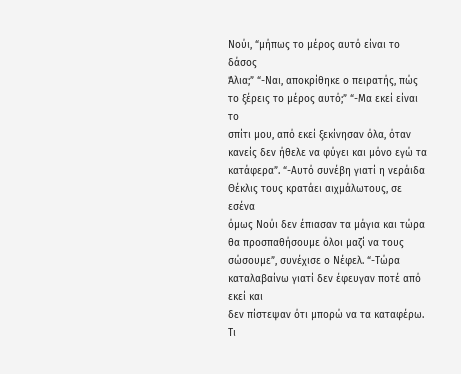Νούι, “μήπως το μέρος αυτό είναι το δάσος
Άλια;” “-Ναι, αποκρίθηκε ο πειρατής, πώς το ξέρεις το μέρος αυτό;” “-Μα εκεί είναι το
σπίτι μου, από εκεί ξεκίνησαν όλα, όταν κανείς δεν ήθελε να φύγει και μόνο εγώ τα
κατάφερα”. “-Αυτό συνέβη γιατί η νεράιδα Θέκλις τους κρατάει αιχμάλωτους, σε εσένα
όμως Νούι δεν έπιασαν τα μάγια και τώρα θα προσπαθήσουμε όλοι μαζί να τους
σώσουμε”, συνέχισε ο Νέφελ. “-Τώρα καταλαβαίνω γιατί δεν έφευγαν ποτέ από εκεί και
δεν πίστεψαν ότι μπορώ να τα καταφέρω. Τι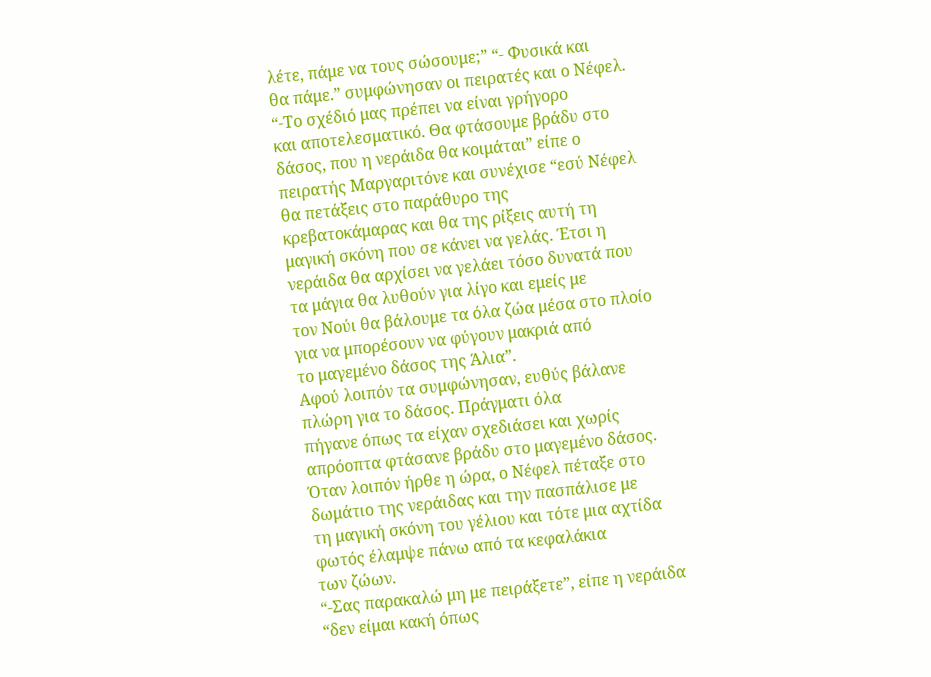λέτε, πάμε να τους σώσουμε;” “- Φυσικά και
θα πάμε.” συμφώνησαν οι πειρατές και ο Νέφελ. “-Το σχέδιό μας πρέπει να είναι γρήγορο
και αποτελεσματικό. Θα φτάσουμε βράδυ στο δάσος, που η νεράιδα θα κοιμάται” είπε ο
πειρατής Μαργαριτόνε και συνέχισε “εσύ Νέφελ θα πετάξεις στο παράθυρο της
κρεβατοκάμαρας και θα της ρίξεις αυτή τη μαγική σκόνη που σε κάνει να γελάς. Έτσι η
νεράιδα θα αρχίσει να γελάει τόσο δυνατά που τα μάγια θα λυθούν για λίγο και εμείς με
τον Νούι θα βάλουμε τα όλα ζώα μέσα στο πλοίο για να μπορέσουν να φύγουν μακριά από
το μαγεμένο δάσος της Άλια”.
Αφού λοιπόν τα συμφώνησαν, ευθύς βάλανε πλώρη για το δάσος. Πράγματι όλα
πήγανε όπως τα είχαν σχεδιάσει και χωρίς απρόοπτα φτάσανε βράδυ στο μαγεμένο δάσος.
Όταν λοιπόν ήρθε η ώρα, ο Νέφελ πέταξε στο δωμάτιο της νεράιδας και την πασπάλισε με
τη μαγική σκόνη του γέλιου και τότε μια αχτίδα φωτός έλαμψε πάνω από τα κεφαλάκια
των ζώων.
“-Σας παρακαλώ μη με πειράξετε”, είπε η νεράιδα “δεν είμαι κακή όπως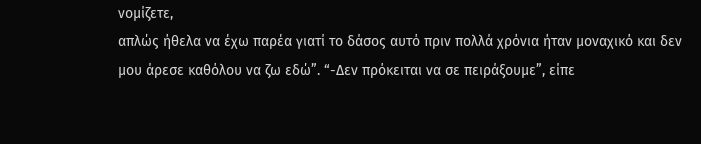νομίζετε,
απλώς ήθελα να έχω παρέα γιατί το δάσος αυτό πριν πολλά χρόνια ήταν μοναχικό και δεν
μου άρεσε καθόλου να ζω εδώ”. “-Δεν πρόκειται να σε πειράξουμε”, είπε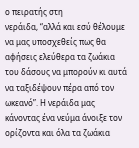ο πειρατής στη
νεράιδα, “αλλά και εσύ θέλουμε να μας υποσχεθείς πως θα αφήσεις ελεύθερα τα ζωάκια
του δάσους να μπορούν κι αυτά να ταξιδέψουν πέρα από τον ωκεανό”. Η νεράιδα μας
κάνοντας ένα νεύμα άνοιξε τον ορίζοντα και όλα τα ζωάκια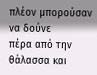πλέον μπορούσαν να δούνε
πέρα από την θάλασσα και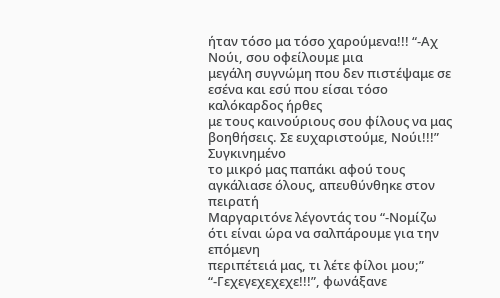ήταν τόσο μα τόσο χαρούμενα!!! “-Αχ Νούι, σου οφείλουμε μια
μεγάλη συγνώμη που δεν πιστέψαμε σε εσένα και εσύ που είσαι τόσο καλόκαρδος ήρθες
με τους καινούριους σου φίλους να μας βοηθήσεις. Σε ευχαριστούμε, Νούι!!!” Συγκινημένο
το μικρό μας παπάκι αφού τους αγκάλιασε όλους, απευθύνθηκε στον πειρατή
Μαργαριτόνε λέγοντάς του “-Νομίζω ότι είναι ώρα να σαλπάρουμε για την επόμενη
περιπέτειά μας, τι λέτε φίλοι μου;” “-Γεχεγεχεχεχε!!!”, φωνάξανε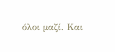όλοι μαζί. Και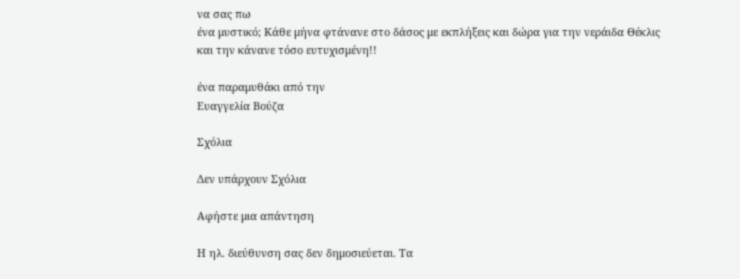να σας πω
ένα μυστικό; Κάθε μήνα φτάνανε στο δάσος με εκπλήξεις και δώρα για την νεράιδα Θέκλις
και την κάνανε τόσο ευτυχισμένη!!

ένα παραμυθάκι από την
Ευαγγελία Βούζα

Σχόλια

Δεν υπάρχουν Σχόλια

Αφήστε μια απάντηση

Η ηλ. διεύθυνση σας δεν δημοσιεύεται. Τα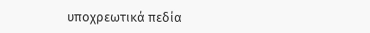υποχρεωτικά πεδία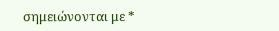σημειώνονται με *